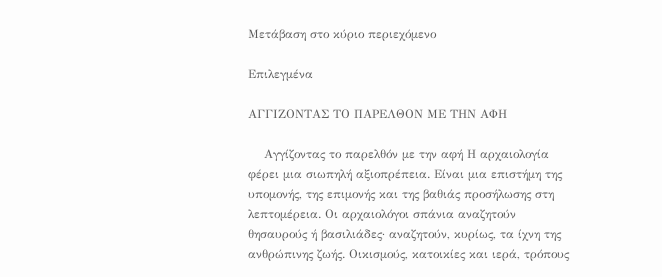Μετάβαση στο κύριο περιεχόμενο

Επιλεγμένα

ΑΓΓΙΖΟΝΤΑΣ ΤΟ ΠΑΡΕΛΘΟΝ ΜΕ ΤΗΝ ΑΦΗ

    Αγγίζοντας το παρελθόν με την αφή Η αρχαιολογία φέρει μια σιωπηλή αξιοπρέπεια. Είναι μια επιστήμη της υπομονής, της επιμονής και της βαθιάς προσήλωσης στη λεπτομέρεια. Οι αρχαιολόγοι σπάνια αναζητούν θησαυρούς ή βασιλιάδες· αναζητούν, κυρίως, τα ίχνη της ανθρώπινης ζωής. Οικισμούς, κατοικίες και ιερά, τρόπους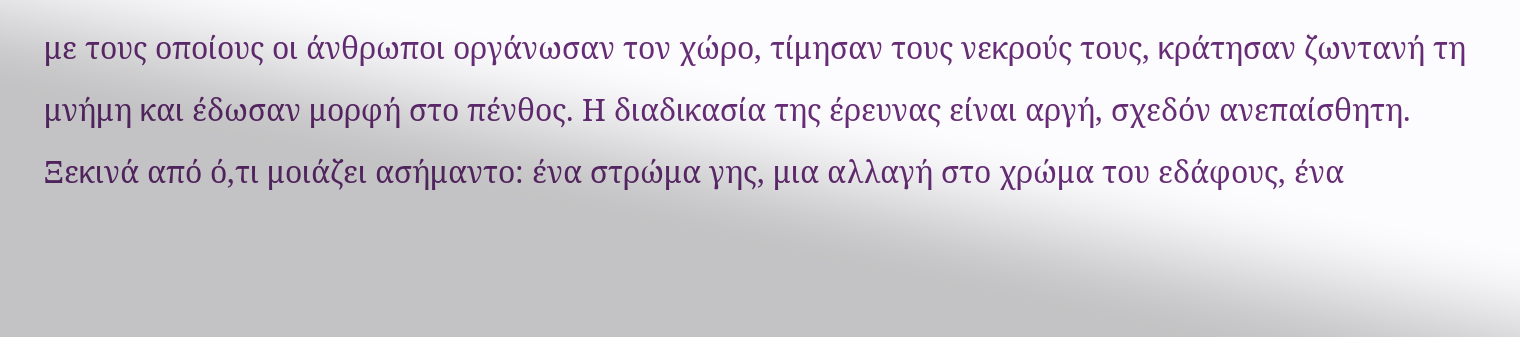με τους οποίους οι άνθρωποι οργάνωσαν τον χώρο, τίμησαν τους νεκρούς τους, κράτησαν ζωντανή τη μνήμη και έδωσαν μορφή στο πένθος. Η διαδικασία της έρευνας είναι αργή, σχεδόν ανεπαίσθητη. Ξεκινά από ό,τι μοιάζει ασήμαντο: ένα στρώμα γης, μια αλλαγή στο χρώμα του εδάφους, ένα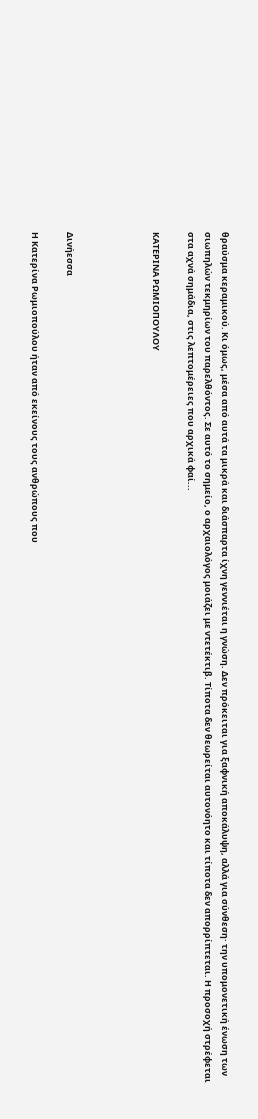θραύσμα κεραμικού. Κι όμως, μέσα από αυτά τα μικρά και διάσπαρτα ίχνη γεννιέται η γνώση. Δεν πρόκειται για ξαφνική αποκάλυψη, αλλά για σύνθεση· την υπομονετική ένωση των σιωπηλών τεκμηρίων του παρελθόντος. Σε αυτό το σημείο, ο αρχαιολόγος μοιάζει με ντετέκτιβ. Τίποτα δεν θεωρείται αυτονόητο και τίποτα δεν απορρίπτεται. Η προσοχή στρέφεται στα αχνά σημάδια, στις λεπτομέρειες που αρχικά φαί...

ΚΑΤΕΡΙΝΑ ΡΩΜΙΟΠΟΥΛΟΥ




Δινήεσσα

Η Κατερίνα Ρωμιοπούλου ήταν από εκείνους τους ανθρώπους που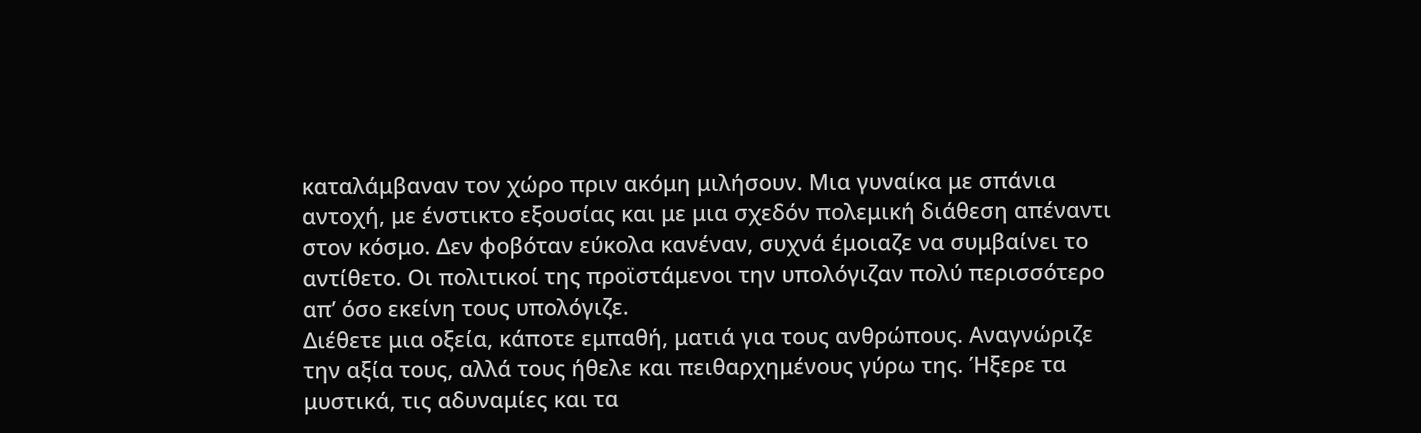καταλάμβαναν τον χώρο πριν ακόμη μιλήσουν. Μια γυναίκα με σπάνια αντοχή, με ένστικτο εξουσίας και με μια σχεδόν πολεμική διάθεση απέναντι στον κόσμο. Δεν φοβόταν εύκολα κανέναν, συχνά έμοιαζε να συμβαίνει το αντίθετο. Οι πολιτικοί της προϊστάμενοι την υπολόγιζαν πολύ περισσότερο απ’ όσο εκείνη τους υπολόγιζε.
Διέθετε μια οξεία, κάποτε εμπαθή, ματιά για τους ανθρώπους. Αναγνώριζε την αξία τους, αλλά τους ήθελε και πειθαρχημένους γύρω της. Ήξερε τα μυστικά, τις αδυναμίες και τα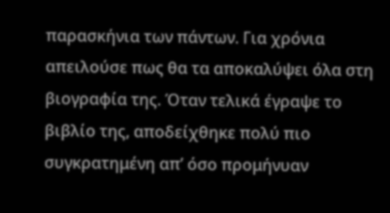παρασκήνια των πάντων. Για χρόνια απειλούσε πως θα τα αποκαλύψει όλα στη βιογραφία της. Όταν τελικά έγραψε το βιβλίο της, αποδείχθηκε πολύ πιο συγκρατημένη απ’ όσο προμήνυαν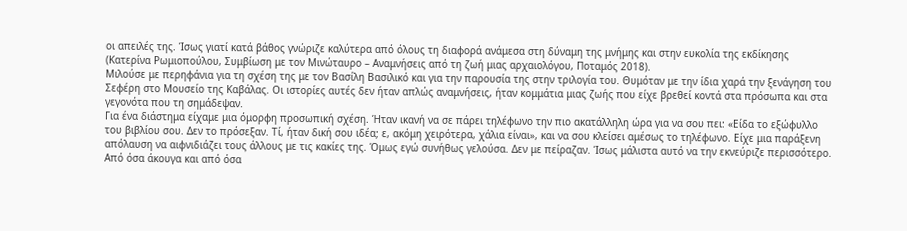οι απειλές της. Ίσως γιατί κατά βάθος γνώριζε καλύτερα από όλους τη διαφορά ανάμεσα στη δύναμη της μνήμης και στην ευκολία της εκδίκησης (Κατερίνα Ρωμιοπούλου, Συμβίωση με τον Μινώταυρο – Αναμνήσεις από τη ζωή μιας αρχαιολόγου, Ποταμός 2018).
Μιλούσε με περηφάνια για τη σχέση της με τον Βασίλη Βασιλικό και για την παρουσία της στην τριλογία του. Θυμόταν με την ίδια χαρά την ξενάγηση του Σεφέρη στο Μουσείο της Καβάλας. Οι ιστορίες αυτές δεν ήταν απλώς αναμνήσεις, ήταν κομμάτια μιας ζωής που είχε βρεθεί κοντά στα πρόσωπα και στα γεγονότα που τη σημάδεψαν.
Για ένα διάστημα είχαμε μια όμορφη προσωπική σχέση. Ήταν ικανή να σε πάρει τηλέφωνο την πιο ακατάλληλη ώρα για να σου πει: «Είδα το εξώφυλλο του βιβλίου σου. Δεν το πρόσεξαν. Τί, ήταν δική σου ιδέα; ε, ακόμη χειρότερα, χάλια είναι», και να σου κλείσει αμέσως το τηλέφωνο. Είχε μια παράξενη απόλαυση να αιφνιδιάζει τους άλλους με τις κακίες της. Όμως εγώ συνήθως γελούσα. Δεν με πείραζαν. Ίσως μάλιστα αυτό να την εκνεύριζε περισσότερο. Από όσα άκουγα και από όσα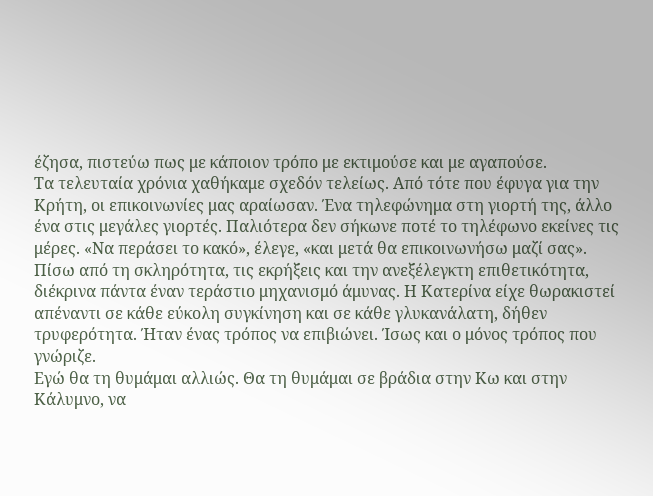έζησα, πιστεύω πως με κάποιον τρόπο με εκτιμούσε και με αγαπούσε.
Τα τελευταία χρόνια χαθήκαμε σχεδόν τελείως. Από τότε που έφυγα για την Κρήτη, οι επικοινωνίες μας αραίωσαν. Ένα τηλεφώνημα στη γιορτή της, άλλο ένα στις μεγάλες γιορτές. Παλιότερα δεν σήκωνε ποτέ το τηλέφωνο εκείνες τις μέρες. «Να περάσει το κακό», έλεγε, «και μετά θα επικοινωνήσω μαζί σας».
Πίσω από τη σκληρότητα, τις εκρήξεις και την ανεξέλεγκτη επιθετικότητα, διέκρινα πάντα έναν τεράστιο μηχανισμό άμυνας. Η Κατερίνα είχε θωρακιστεί απέναντι σε κάθε εύκολη συγκίνηση και σε κάθε γλυκανάλατη, δήθεν τρυφερότητα. Ήταν ένας τρόπος να επιβιώνει. Ίσως και ο μόνος τρόπος που γνώριζε.
Εγώ θα τη θυμάμαι αλλιώς. Θα τη θυμάμαι σε βράδια στην Κω και στην Κάλυμνο, να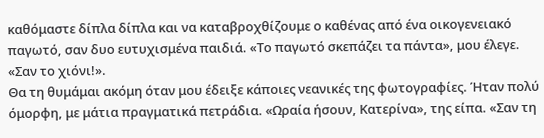καθόμαστε δίπλα δίπλα και να καταβροχθίζουμε ο καθένας από ένα οικογενειακό παγωτό, σαν δυο ευτυχισμένα παιδιά. «Το παγωτό σκεπάζει τα πάντα», μου έλεγε. «Σαν το χιόνι!».
Θα τη θυμάμαι ακόμη όταν μου έδειξε κάποιες νεανικές της φωτογραφίες. Ήταν πολύ όμορφη, με μάτια πραγματικά πετράδια. «Ωραία ήσουν, Κατερίνα», της είπα. «Σαν τη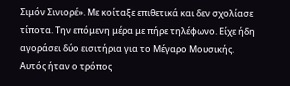Σιμόν Σινιορέ». Με κοίταξε επιθετικά και δεν σχολίασε τίποτα. Την επόμενη μέρα με πήρε τηλέφωνο. Είχε ήδη αγοράσει δύο εισιτήρια για το Μέγαρο Μουσικής.
Αυτός ήταν ο τρόπος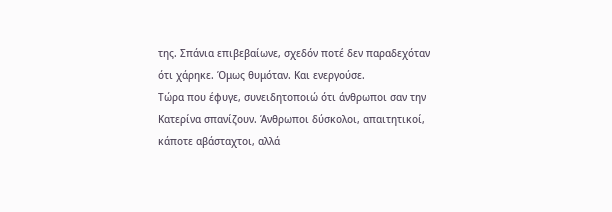της. Σπάνια επιβεβαίωνε, σχεδόν ποτέ δεν παραδεχόταν ότι χάρηκε. Όμως θυμόταν. Και ενεργούσε.
Τώρα που έφυγε, συνειδητοποιώ ότι άνθρωποι σαν την Κατερίνα σπανίζουν. Άνθρωποι δύσκολοι, απαιτητικοί, κάποτε αβάσταχτοι, αλλά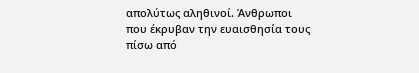απολύτως αληθινοί. Άνθρωποι που έκρυβαν την ευαισθησία τους πίσω από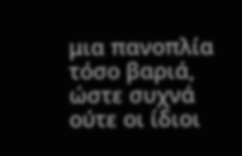μια πανοπλία τόσο βαριά, ώστε συχνά ούτε οι ίδιοι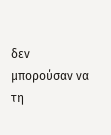δεν μπορούσαν να τη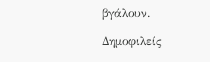βγάλουν.

Δημοφιλείς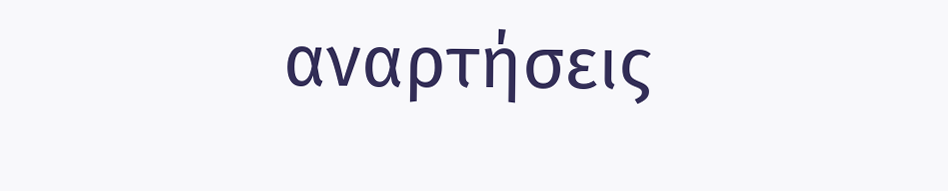αναρτήσεις